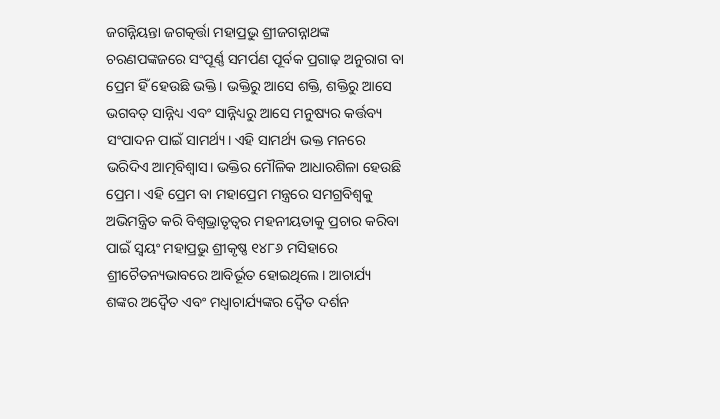ଜଗନ୍ନିୟନ୍ତା ଜଗତ୍କର୍ତ୍ତା ମହାପ୍ରଭୁ ଶ୍ରୀଜଗନ୍ନାଥଙ୍କ ଚରଣପଙ୍କଜରେ ସଂପୂର୍ଣ୍ଣ ସମର୍ପଣ ପୂର୍ବକ ପ୍ରଗାଢ଼ ଅନୁରାଗ ବା ପ୍ରେମ ହିଁ ହେଉଛି ଭକ୍ତି। ଭକ୍ତିରୁ ଆସେ ଶକ୍ତି, ଶକ୍ତିରୁ ଆସେ ଭଗବତ୍ ସାନ୍ନିଧ୍ୟ ଏବଂ ସାନ୍ନିଧ୍ୟରୁ ଆସେ ମନୁଷ୍ୟର କର୍ତ୍ତବ୍ୟ ସଂପାଦନ ପାଇଁ ସାମର୍ଥ୍ୟ। ଏହି ସାମର୍ଥ୍ୟ ଭକ୍ତ ମନରେ ଭରିଦିଏ ଆତ୍ମବିଶ୍ୱାସ। ଭକ୍ତିର ମୌଳିକ ଆଧାରଶିଳା ହେଉଛି ପ୍ରେମ। ଏହି ପ୍ରେମ ବା ମହାପ୍ରେମ ମନ୍ତ୍ରରେ ସମଗ୍ରବିଶ୍ୱକୁ ଅଭିମନ୍ତ୍ରିତ କରି ବିଶ୍ୱଭ୍ରାତୃତ୍ୱର ମହନୀୟତାକୁ ପ୍ରଚାର କରିବା ପାଇଁ ସ୍ୱୟଂ ମହାପ୍ରଭୁ ଶ୍ରୀକୃଷ୍ଣ ୧୪୮୬ ମସିହାରେ ଶ୍ରୀଚୈତନ୍ୟଭାବରେ ଆବିର୍ଭୂତ ହୋଇଥିଲେ। ଆଚାର୍ଯ୍ୟ ଶଙ୍କର ଅଦ୍ୱୈତ ଏବଂ ମଧ୍ୱାଚାର୍ଯ୍ୟଙ୍କର ଦ୍ୱୈତ ଦର୍ଶନ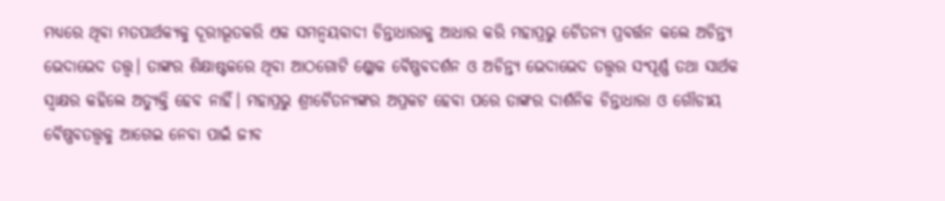ମଧ୍ୟରେ ଥିବା ମତପାର୍ଥକ୍ୟକୁ ଦୂରୀଭୂତକରି ଏକ ସମନ୍ୱୟବାଦୀ ଚିନ୍ତାଧାରାକୁ ଆଧାର କରି ମହାପ୍ରଭୁ ଚୈତନ୍ୟ ପ୍ରବର୍ତ୍ତନ କଲେ ଅଚିନ୍ତ୍ୟ ଭେଦାଭେଦ ତତ୍ତ୍ୱ। ତାଙ୍କର ଶିକ୍ଷାଷ୍ଟକରେ ଥିବା ଆଠଗୋଟି ଶ୍ଳୋକ ବୈଷ୍ଣବଦର୍ଶନ ଓ ଅଚିନ୍ତ୍ୟ ଭେଦାଭେଦ ତତ୍ତ୍ୱର ସଂପୂର୍ଣ୍ଣ ତଥା ସାର୍ଥକ ସ୍ୱାକ୍ଷର କହିଲେ ଅତ୍ୟୁକ୍ତି ହେବ ନାହିଁ। ମହାପ୍ରଭୁ ଶ୍ରୀଚୈତନ୍ୟଙ୍କର ଅପ୍ରକଟ ହେବା ପରେ ତାଙ୍କର ଦାର୍ଶନିକ ଚିନ୍ତାଧାରା ଓ ଗୌଡୀୟ ବୈଷ୍ଣବତତ୍ତ୍ୱକୁ ଆଗେଇ ନେବା ପାଇଁ ଜୀବ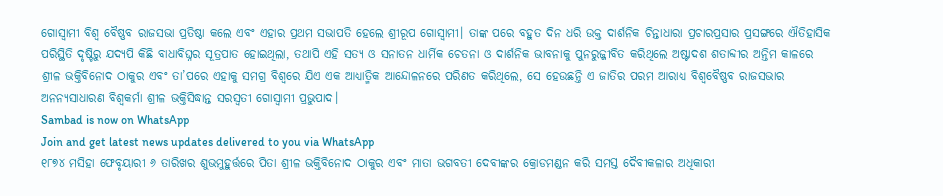ଗୋସ୍ୱାମୀ ବିଶ୍ୱ ବୈଷ୍ଣବ ରାଜସଭା ପ୍ରତିଷ୍ଠା କଲେ ଏବଂ ଏହାର ପ୍ରଥମ ସଭାପତି ହେଲେ ଶ୍ରୀରୂପ ଗୋସ୍ୱାମୀ। ତାଙ୍କ ପରେ ବହୁତ ଦିନ ଧରି ଉକ୍ତ ଦାର୍ଶନିକ ଚିନ୍ତାଧାରା ପ୍ରଚାରପ୍ରସାର ପ୍ରସଙ୍ଗରେ ଐତିହାସିକ ପରିସ୍ଥିତି ଦୃଷ୍ଟିରୁ ଯଦ୍ୟପି କିଛି ବାଧାବିଘ୍ନର ସୂତ୍ରପାତ ହୋଇଥିଲା, ତଥାପି ଏହି ସତ୍ୟ ଓ ସନାତନ ଧାର୍ମିକ ଚେତନା ଓ ଦାର୍ଶନିକ ଭାବନାକୁ ପୁନରୁଜ୍ଜୀବିତ କରିଥିଲେ ଅଷ୍ଟାଦଶ ଶତାବ୍ଦୀର ଅନ୍ତିମ କାଳରେ ଶ୍ରୀଳ ଭକ୍ତିବିନୋଦ ଠାକୁର ଏବଂ ତା’ପରେ ଏହାକୁ ସମଗ୍ର ବିଶ୍ୱରେ ଯିଏ ଏକ ଆଧ୍ୟାତ୍ମିକ ଆନ୍ଦୋଳନରେ ପରିଣତ କରିଥିଲେ, ସେ ହେଉଛନ୍ତି ଏ ଜାତିର ପରମ ଆରାଧ୍ୟ ବିଶ୍ୱବୈଷ୍ଣବ ରାଜସଭାର ଅନନ୍ୟସାଧାରଣ ବିଶ୍ୱକର୍ମା ଶ୍ରୀଳ ଭକ୍ତିସିଦ୍ଧାନ୍ତ ସରସ୍ୱତୀ ଗୋସ୍ୱାମୀ ପ୍ରଭୁପାଦ।
Sambad is now on WhatsApp
Join and get latest news updates delivered to you via WhatsApp
୧୮୭୪ ମସିହା ଫେବୃୟାରୀ ୬ ତାରିଖର ଶୁଭମୁହୁର୍ତ୍ତରେ ପିତା ଶ୍ରୀଳ ଭକ୍ତିବିନୋଦ ଠାକୁର ଏବଂ ମାତା ଭଗବତୀ ଦେବୀଙ୍କର କ୍ରୋଡମଣ୍ଡନ କରି ସମସ୍ତ ଦୈବୀକଳାର ଅଧିକାରୀ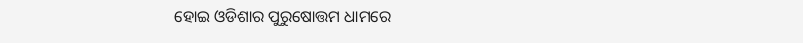ହୋଇ ଓଡିଶାର ପୁରୁଷୋତ୍ତମ ଧାମରେ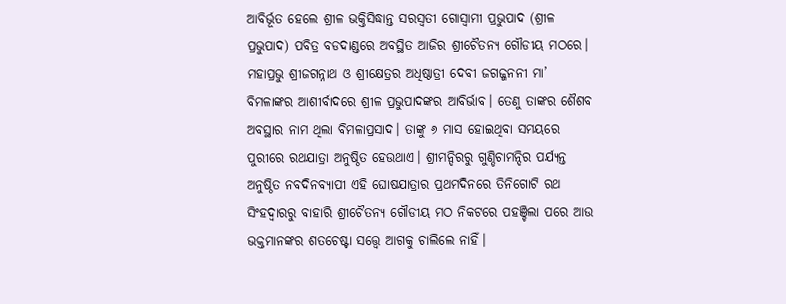ଆବିର୍ଭୂତ ହେଲେ ଶ୍ରୀଳ ଭକ୍ତିସିଦ୍ଧାନ୍ତ ସରସ୍ୱତୀ ଗୋସ୍ୱାମୀ ପ୍ରଭୁପାଦ (ଶ୍ରୀଳ ପ୍ରଭୁପାଦ) ପବିତ୍ର ବଡଦାଣ୍ଡରେ ଅବସ୍ଥିତ ଆଜିର ଶ୍ରୀଚୈତନ୍ୟ ଗୌଡୀୟ ମଠରେ। ମହାପ୍ରଭୁ ଶ୍ରୀଜଗନ୍ନାଥ ଓ ଶ୍ରୀକ୍ଷେତ୍ରର ଅଧିଷ୍ଠାତ୍ରୀ ଦେବୀ ଜଗଜ୍ଜନନୀ ମା’ ବିମଳାଙ୍କର ଆଶୀର୍ବାଦରେ ଶ୍ରୀଳ ପ୍ରଭୁପାଦଙ୍କର ଆବିର୍ଭାବ। ତେଣୁ ତାଙ୍କର ଶୈଶବ ଅବସ୍ଥାର ନାମ ଥିଲା ବିମଳାପ୍ରସାଦ। ତାଙ୍କୁ ୬ ମାସ ହୋଇଥିବା ସମୟରେ ପୁରୀରେ ରଥଯାତ୍ରା ଅନୁଷ୍ଠିତ ହେଉଥାଏ। ଶ୍ରୀମନ୍ଦିରରୁ ଗୁଣ୍ଡିଚାମନ୍ଦିର ପର୍ଯ୍ୟନ୍ତ ଅନୁଷ୍ଠିତ ନବଦିନବ୍ୟାପୀ ଏହି ଘୋଷଯାତ୍ରାର ପ୍ରଥମଦିନରେ ତିନିଗୋଟି ରଥ ସିଂହଦ୍ୱାରରୁ ବାହାରି ଶ୍ରୀଚୈତନ୍ୟ ଗୌଡୀୟ ମଠ ନିକଟରେ ପହଞ୍ଚିଲା ପରେ ଆଉ ଭକ୍ତମାନଙ୍କର ଶତଚେଷ୍ଟା ସତ୍ତ୍ୱେ ଆଗକୁ ଚାଲିଲେ ନାହିଁ।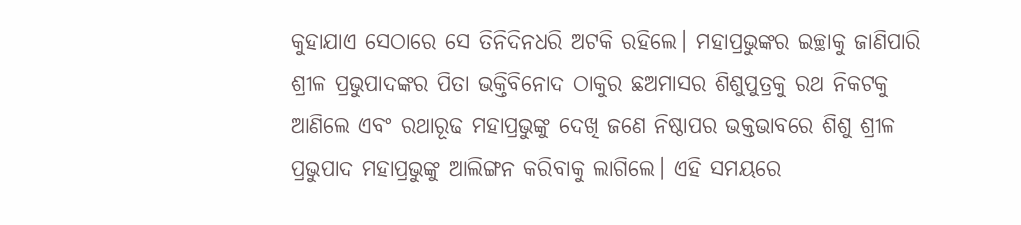କୁହାଯାଏ ସେଠାରେ ସେ ତିନିଦିନଧରି ଅଟକି ରହିଲେ। ମହାପ୍ରଭୁଙ୍କର ଇଚ୍ଛାକୁ ଜାଣିପାରି ଶ୍ରୀଳ ପ୍ରଭୁପାଦଙ୍କର ପିତା ଭକ୍ତିବିନୋଦ ଠାକୁର ଛଅମାସର ଶିଶୁପୁତ୍ରକୁ ରଥ ନିକଟକୁ ଆଣିଲେ ଏବଂ ରଥାରୂଢ ମହାପ୍ରଭୁଙ୍କୁ ଦେଖି ଜଣେ ନିଷ୍ଠାପର ଭକ୍ତଭାବରେ ଶିଶୁ ଶ୍ରୀଳ ପ୍ରଭୁପାଦ ମହାପ୍ରଭୁଙ୍କୁ ଆଲିଙ୍ଗନ କରିବାକୁ ଲାଗିଲେ। ଏହି ସମୟରେ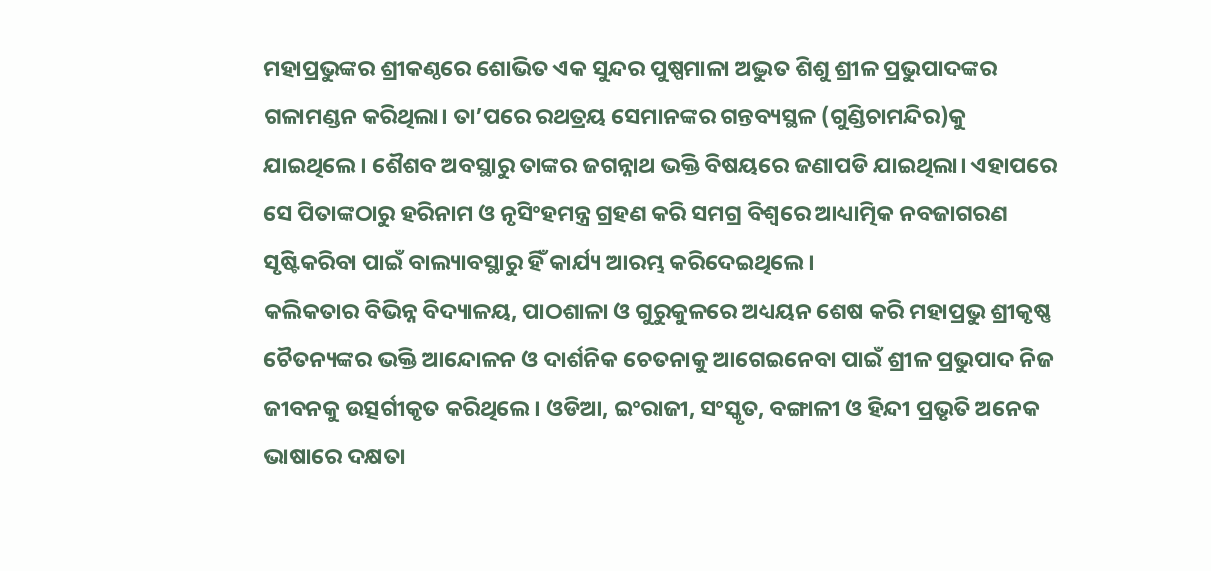ମହାପ୍ରଭୁଙ୍କର ଶ୍ରୀକଣ୍ଠରେ ଶୋଭିତ ଏକ ସୁନ୍ଦର ପୁଷ୍ପମାଳା ଅଦ୍ଭୁତ ଶିଶୁ ଶ୍ରୀଳ ପ୍ରଭୁପାଦଙ୍କର ଗଳାମଣ୍ଡନ କରିଥିଲା। ତା’ପରେ ରଥତ୍ରୟ ସେମାନଙ୍କର ଗନ୍ତବ୍ୟସ୍ଥଳ (ଗୁଣ୍ଡିଚାମନ୍ଦିର)କୁ ଯାଇଥିଲେ। ଶୈଶବ ଅବସ୍ଥାରୁ ତାଙ୍କର ଜଗନ୍ନାଥ ଭକ୍ତି ବିଷୟରେ ଜଣାପଡି ଯାଇଥିଲା। ଏହାପରେ ସେ ପିତାଙ୍କଠାରୁ ହରିନାମ ଓ ନୃସିଂହମନ୍ତ୍ର ଗ୍ରହଣ କରି ସମଗ୍ର ବିଶ୍ୱରେ ଆଧ୍ୟାତ୍ମିକ ନବଜାଗରଣ ସୃଷ୍ଟିକରିବା ପାଇଁ ବାଲ୍ୟାବସ୍ଥାରୁ ହିଁ କାର୍ଯ୍ୟ ଆରମ୍ଭ କରିଦେଇଥିଲେ।
କଲିକତାର ବିଭିନ୍ନ ବିଦ୍ୟାଳୟ, ପାଠଶାଳା ଓ ଗୁରୁକୁଳରେ ଅଧ୍ୟୟନ ଶେଷ କରି ମହାପ୍ରଭୁ ଶ୍ରୀକୃଷ୍ଣ ଚୈତନ୍ୟଙ୍କର ଭକ୍ତି ଆନ୍ଦୋଳନ ଓ ଦାର୍ଶନିକ ଚେତନାକୁ ଆଗେଇନେବା ପାଇଁ ଶ୍ରୀଳ ପ୍ରଭୁପାଦ ନିଜ ଜୀବନକୁ ଉତ୍ସର୍ଗୀକୃତ କରିଥିଲେ। ଓଡିଆ, ଇଂରାଜୀ, ସଂସ୍କୃତ, ବଙ୍ଗାଳୀ ଓ ହିନ୍ଦୀ ପ୍ରଭୃତି ଅନେକ ଭାଷାରେ ଦକ୍ଷତା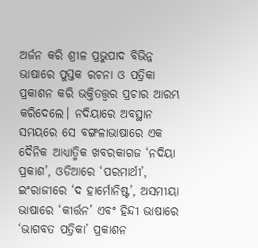ଅର୍ଜନ କରି ଶ୍ରୀଳ ପ୍ରଭୁପାଦ ବିଭିନ୍ନ ଭାଷାରେ ପୁସ୍ତକ ରଚନା ଓ ପତ୍ରିକା ପ୍ରକାଶନ କରି ଭକ୍ତିତତ୍ତ୍ୱର ପ୍ରଚାର ଆରମ୍ଭ କରିଦେଲେ। ନଦିୟାରେ ଅବସ୍ଥାନ ସମୟରେ ସେ ବଙ୍ଗଳାଭାଷାରେ ଏକ ଦୈନିକ ଆଧ୍ୟାତ୍ମିକ ଖବରକାଗଜ ‘ନଦିୟା ପ୍ରକାଶ’, ଓଡିଆରେ ‘ପରମାର୍ଥୀ’, ଇଂରାଜୀରେ ‘ଦ ହାର୍ମୋନିଷ୍ଟ’, ଅସମୀୟା ଭାଷାରେ ‘କୀର୍ତ୍ତନ’ ଏବଂ ହିନ୍ଦୀ ଭାଷାରେ ‘ଭାଗବତ ପତ୍ରିକା’ ପ୍ରକାଶନ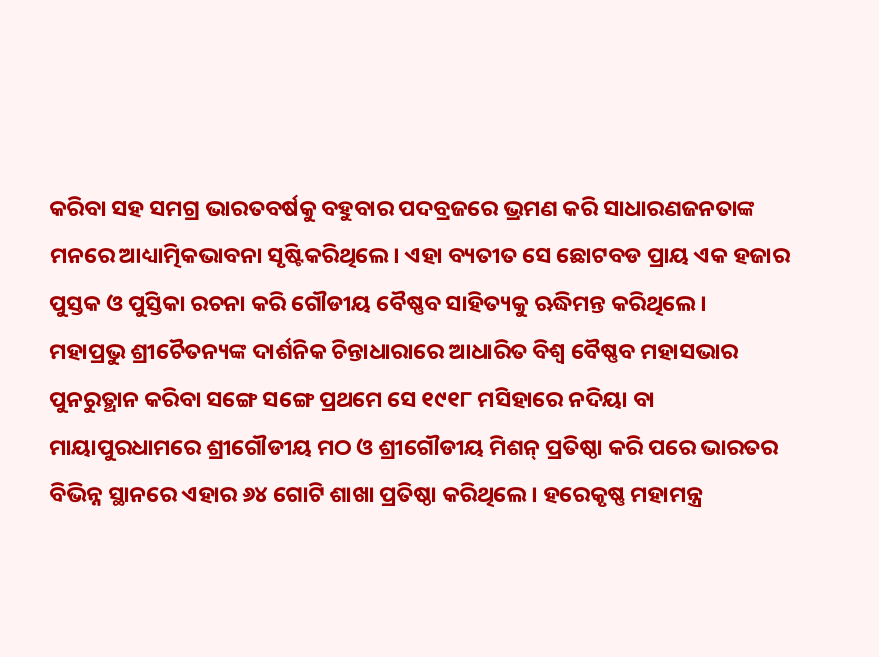କରିବା ସହ ସମଗ୍ର ଭାରତବର୍ଷକୁ ବହୁବାର ପଦବ୍ରଜରେ ଭ୍ରମଣ କରି ସାଧାରଣଜନତାଙ୍କ ମନରେ ଆଧ୍ୟାତ୍ମିକଭାବନା ସୃଷ୍ଟିକରିଥିଲେ। ଏହା ବ୍ୟତୀତ ସେ ଛୋଟବଡ ପ୍ରାୟ ଏକ ହଜାର ପୁସ୍ତକ ଓ ପୁସ୍ତିକା ରଚନା କରି ଗୌଡୀୟ ବୈଷ୍ଣବ ସାହିତ୍ୟକୁ ଋଦ୍ଧିମନ୍ତ କରିଥିଲେ।
ମହାପ୍ରଭୁ ଶ୍ରୀଚୈତନ୍ୟଙ୍କ ଦାର୍ଶନିକ ଚିନ୍ତାଧାରାରେ ଆଧାରିତ ବିଶ୍ୱ ବୈଷ୍ଣବ ମହାସଭାର ପୁନରୁତ୍ଥାନ କରିବା ସଙ୍ଗେ ସଙ୍ଗେ ପ୍ରଥମେ ସେ ୧୯୧୮ ମସିହାରେ ନଦିୟା ବା ମାୟାପୁରଧାମରେ ଶ୍ରୀଗୌଡୀୟ ମଠ ଓ ଶ୍ରୀଗୌଡୀୟ ମିଶନ୍ ପ୍ରତିଷ୍ଠା କରି ପରେ ଭାରତର ବିଭିନ୍ନ ସ୍ଥାନରେ ଏହାର ୬୪ ଗୋଟି ଶାଖା ପ୍ରତିଷ୍ଠା କରିଥିଲେ। ହରେକୃଷ୍ଣ ମହାମନ୍ତ୍ର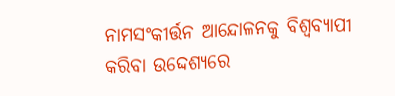ନାମସଂକୀର୍ତ୍ତନ ଆନ୍ଦୋଳନକୁ ବିଶ୍ୱବ୍ୟାପୀ କରିବା ଉଦ୍ଦେଶ୍ୟରେ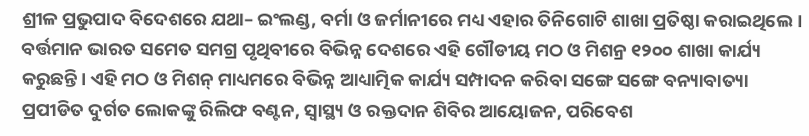ଶ୍ରୀଳ ପ୍ରଭୁପାଦ ବିଦେଶରେ ଯଥା– ଇଂଲଣ୍ଡ, ବର୍ମା ଓ ଜର୍ମାନୀରେ ମଧ୍ୟ ଏହାର ତିନିଗୋଟି ଶାଖା ପ୍ରତିଷ୍ଠା କରାଇଥିଲେ। ବର୍ତ୍ତମାନ ଭାରତ ସମେତ ସମଗ୍ର ପୃଥିବୀରେ ବିଭିନ୍ନ ଦେଶରେ ଏହି ଗୌଡୀୟ ମଠ ଓ ମିଶନ୍ର ୧୨୦୦ ଶାଖା କାର୍ଯ୍ୟ କରୁଛନ୍ତି। ଏହି ମଠ ଓ ମିଶନ୍ ମାଧ୍ୟମରେ ବିଭିନ୍ନ ଆଧ୍ୟାତ୍ମିକ କାର୍ଯ୍ୟ ସମ୍ପାଦନ କରିବା ସଙ୍ଗେ ସଙ୍ଗେ ବନ୍ୟାବାତ୍ୟା ପ୍ରପୀଡିତ ଦୁର୍ଗତ ଲୋକଙ୍କୁ ରିଲିଫ ବଣ୍ଟନ, ସ୍ୱାସ୍ଥ୍ୟ ଓ ରକ୍ତଦାନ ଶିବିର ଆୟୋଜନ, ପରିବେଶ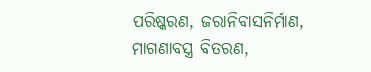ପରିଷ୍କରଣ, ଜରାନିବାସନିର୍ମାଣ, ମାଗଣାବସ୍ତ୍ର ବିତରଣ,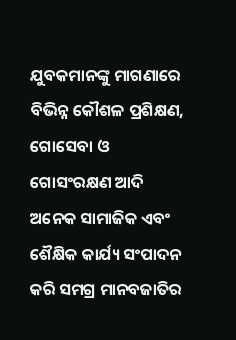ଯୁବକମାନଙ୍କୁ ମାଗଣାରେ ବିଭିନ୍ନ କୌଶଳ ପ୍ରଶିକ୍ଷଣ, ଗୋସେବା ଓ ଗୋସଂରକ୍ଷଣ ଆଦି ଅନେକ ସାମାଜିକ ଏବଂ ଶୈକ୍ଷିକ କାର୍ଯ୍ୟ ସଂପାଦନ କରି ସମଗ୍ର ମାନବଜାତିର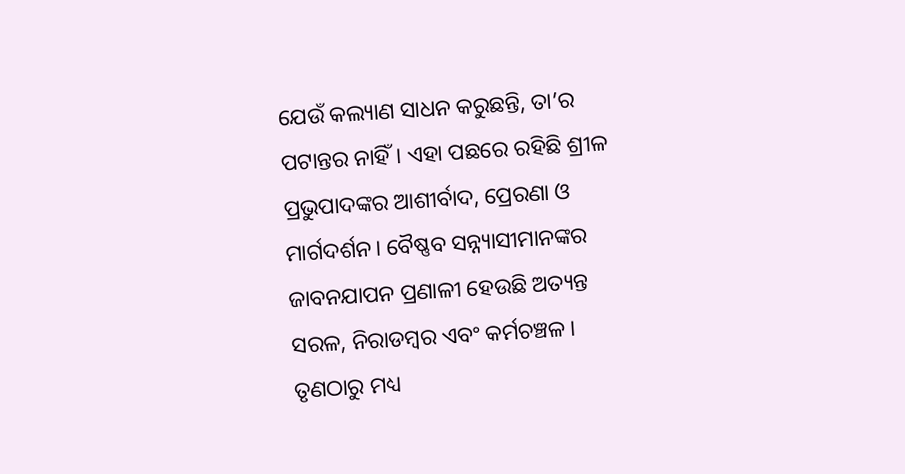ଯେଉଁ କଲ୍ୟାଣ ସାଧନ କରୁଛନ୍ତି, ତା’ର ପଟାନ୍ତର ନାହିଁ। ଏହା ପଛରେ ରହିଛି ଶ୍ରୀଳ ପ୍ରଭୁପାଦଙ୍କର ଆଶୀର୍ବାଦ, ପ୍ରେରଣା ଓ ମାର୍ଗଦର୍ଶନ। ବୈଷ୍ଣବ ସନ୍ନ୍ୟାସୀମାନଙ୍କର ଜାବନଯାପନ ପ୍ରଣାଳୀ ହେଉଛି ଅତ୍ୟନ୍ତ ସରଳ, ନିରାଡମ୍ବର ଏବଂ କର୍ମଚଞ୍ଚଳ। ତୃଣଠାରୁ ମଧ୍ୟ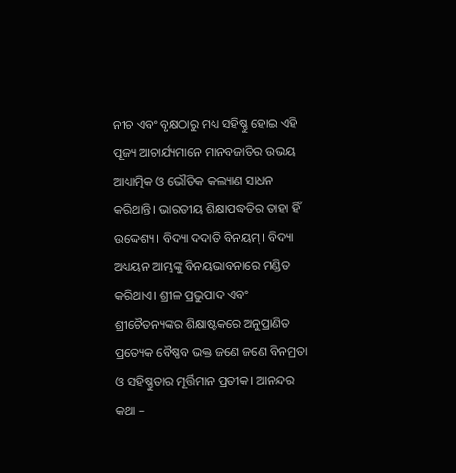ନୀଚ ଏବଂ ବୃକ୍ଷଠାରୁ ମଧ୍ୟ ସହିଷ୍ଣୁ ହୋଇ ଏହି ପୂଜ୍ୟ ଆଚାର୍ଯ୍ୟମାନେ ମାନବଜାତିର ଉଭୟ ଆଧ୍ୟାତ୍ମିକ ଓ ଭୌତିକ କଲ୍ୟାଣ ସାଧନ କରିଥାନ୍ତି। ଭାରତୀୟ ଶିକ୍ଷାପଦ୍ଧତିର ତାହା ହିଁ ଉଦ୍ଦେଶ୍ୟ। ବିଦ୍ୟା ଦଦାତି ବିନୟମ୍। ବିଦ୍ୟା ଅଧ୍ୟୟନ ଆମ୍ଭଙ୍କୁ ବିନୟଭାବନାରେ ମଣ୍ଡିତ କରିଥାଏ। ଶ୍ରୀଳ ପ୍ରଭୁପାଦ ଏବଂ ଶ୍ରୀଚୈତନ୍ୟଙ୍କର ଶିକ୍ଷାଷ୍ଟକରେ ଅନୁପ୍ରାଣିତ ପ୍ରତ୍ୟେକ ବୈଷ୍ଣବ ଭକ୍ତ ଜଣେ ଜଣେ ବିନମ୍ରତା ଓ ସହିଷ୍ଣୁତାର ମୂର୍ତ୍ତିମାନ ପ୍ରତୀକ। ଆନନ୍ଦର କଥା –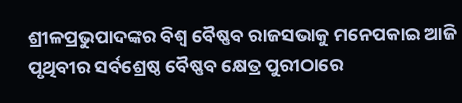ଶ୍ରୀଳପ୍ରଭୁପାଦଙ୍କର ବିଶ୍ୱ ବୈଷ୍ଣବ ରାଜସଭାକୁ ମନେପକାଇ ଆଜି ପୃଥିବୀର ସର୍ବଶ୍ରେଷ୍ଠ ବୈଷ୍ଣବ କ୍ଷେତ୍ର ପୁରୀଠାରେ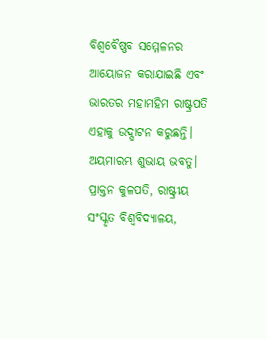ବିଶ୍ୱବୈଷ୍ଣବ ସମ୍ମେଳନର ଆୟୋଜନ କରାଯାଇଛି ଏବଂ ଭାରତର ମହାମହିମ ରାଷ୍ଟ୍ରପତି ଏହାକୁ ଉଦ୍ଘାଟନ କରୁଛନ୍ତି। ଅୟମାରମ୍ଭ ଶୁଭାୟ ଭବତୁ।
ପ୍ରାକ୍ତନ କୁଳପତି, ରାଷ୍ଟ୍ରୀୟ ସଂସ୍କୃତ ବିଶ୍ୱବିଦ୍ୟାଳୟ,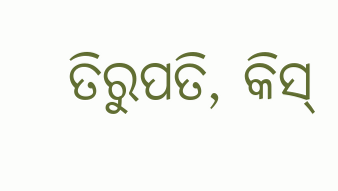ତିରୁପତି, କିସ୍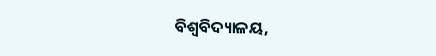ବିଶ୍ୱବିଦ୍ୟାଳୟ,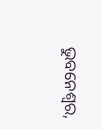ଭୁବନେଶ୍ୱର,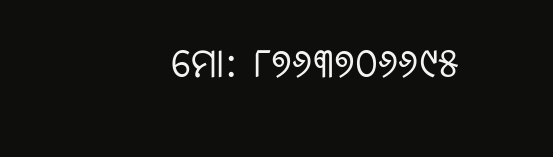ମୋ: ୮୭୬୩୭୦୬୬୯୫